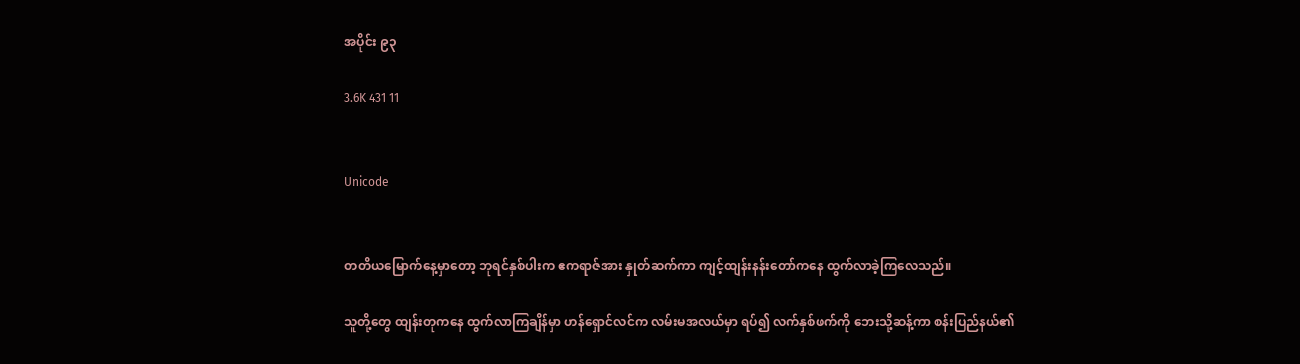အပိုင်း ၉၃

3.6K 431 11


Unicode


တတိယမြောက်နေ့မှာတော့ ဘုရင်နှစ်ပါးက ဧကရာဇ်အား နှုတ်ဆက်ကာ ကျင့်ထျန်းနန်းတော်ကနေ ထွက်လာခဲ့ကြလေသည်။

သူတို့တွေ ထျန်းတုကနေ ထွက်လာကြချိန်မှာ ဟန်ရှောင်လင်က လမ်းမအလယ်မှာ ရပ်၍ လက်နှစ်ဖက်ကို ဘေးသို့ဆန့်ကာ စန်းပြည်နယ်၏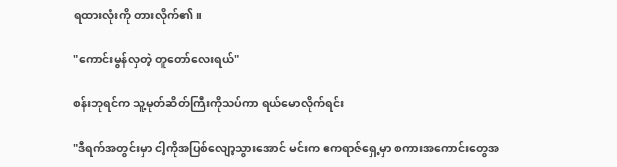ရထားလုံးကို တားလိုက်၏။

"ကောင်းမွန်လှတဲ့ တူတော်လေးရယ်"

စန်းဘုရင်က သူ့မုတ်ဆိတ်ကြီးကိုသပ်ကာ ရယ်မောလိုက်ရင်း

"ဒီရက်အတွင်းမှာ ငါ့ကိုအပြစ်လျော့သွားအောင် မင်းက ဧကရာဇ်ရှေ့မှာ စကားအကောင်းတွေအ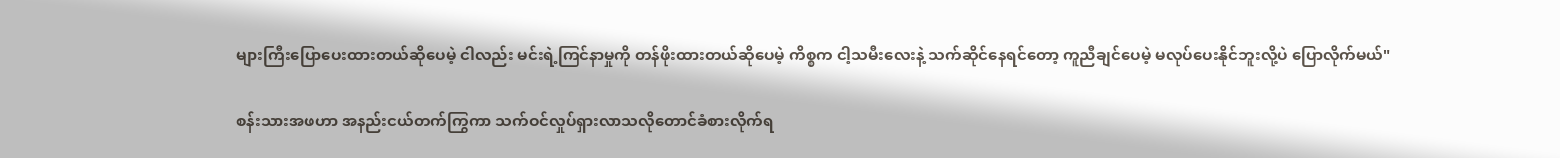များကြီးပြောပေးထားတယ်ဆိုပေမဲ့ ငါလည်း မင်းရဲ့ကြင်နာမှုကို တန်ဖိုးထားတယ်ဆိုပေမဲ့ ကိစ္စက ငါ့သမီးလေးနဲ့ သက်ဆိုင်နေရင်တော့ ကူညီချင်ပေမဲ့ မလုပ်ပေးနိုင်ဘူးလို့ပဲ ပြောလိုက်မယ်"

စန်းသားအဖဟာ အနည်းငယ်တက်ကြွကာ သက်ဝင်လှုပ်ရှားလာသလိုတောင်ခံစားလိုက်ရ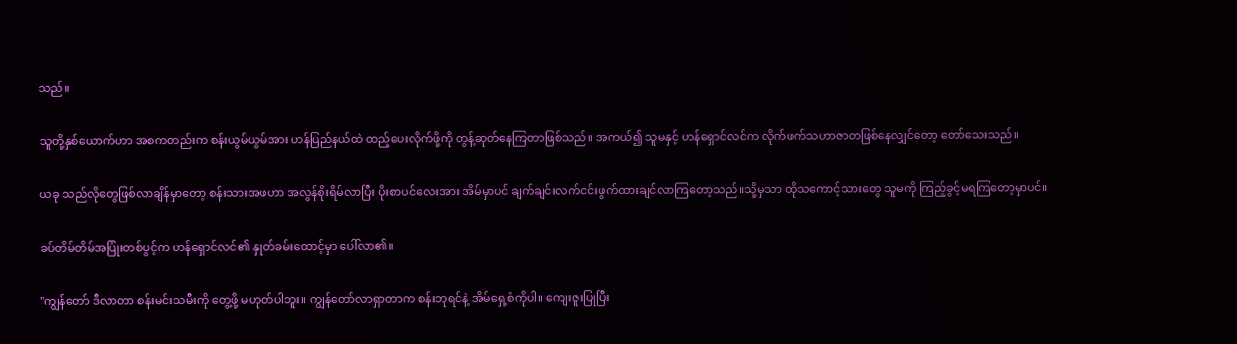သည်။

သူတို့နှစ်ယောက်ဟာ အစကတည်းက စန်းယွမ်ယွမ်အား ဟန်ပြည်နယ်ထဲ ထည့်ပေးလိုက်ဖို့ကို တွန့်ဆုတ်နေကြတာဖြစ်သည်။ အကယ်၍ သူမနှင့် ဟန်ရှောင်လင်က လိုက်ဖက်သဟာဇာတဖြစ်နေလျှင်တော့ တော်သေးသည်။

ယခု သည်လိုတွေဖြစ်လာချိန်မှာတော့ စန်းသားအဖဟာ အလွန်စိုးရိမ်လာပြီး ပိုးစာပင်လေးအား အိမ်မှာပင် ချက်ချင်းလက်ငင်းဖွက်ထားချင်လာကြတော့သည်။သို့မှသာ ထိုသကောင့်သားတွေ သူမကို ကြည့်ခွင့်မရကြတော့မှာပင်။

ခပ်တိမ်တိမ်အပြုံးတစ်ပွင့်က ဟန်ရှောင်လင်၏ နှုတ်ခမ်းထောင့်မှာ ပေါ်လာ၏။

"ကျွန်တော် ဒီလာတာ စန်းမင်းသမီးကို တွေ့ဖို့ မဟုတ်ပါဘူး။ ကျွန်တော်လာရှာတာက စန်းဘုရင်နဲ့ အိမ်ရှေ့စံကိုပါ။ ကျေးဇူးပြုပြီး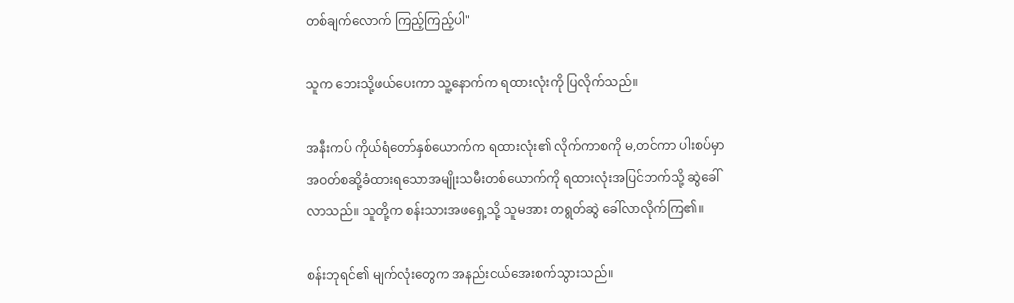တစ်ချက်လောက် ကြည့်ကြည့်ပါ"

သူက ဘေးသို့ဖယ်ပေးကာ သူ့နောက်က ရထားလုံးကို ပြလိုက်သည်။

အနီးကပ် ကိုယ်ရံတော်နှစ်ယောက်က ရထားလုံး၏ လိုက်ကာစကို မ,တင်ကာ ပါးစပ်မှာ အဝတ်စဆို့ခံထားရသောအမျိုးသမီးတစ်ယောက်ကို ရထားလုံးအပြင်ဘက်သို့ ဆွဲခေါ်လာသည်။ သူတို့က စန်းသားအဖရှေ့သို့ သူမအား တရွတ်ဆွဲ ခေါ်လာလိုက်ကြ၏။

စန်းဘုရင်၏ မျက်လုံးတွေက အနည်းငယ်အေးစက်သွားသည်။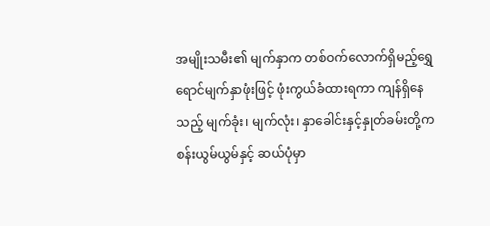အမျိုးသမီး၏ မျက်နှာက တစ်ဝက်လောက်ရှိမည့်ရွှေရောင်မျက်နှာဖုံးဖြင့် ဖုံးကွယ်ခံထားရကာ ကျန်ရှိနေသည့် မျက်ခုံး၊ မျက်လုံး၊ နှာခေါင်းနှင့်နှုတ်ခမ်းတို့က စန်းယွမ်ယွမ်နှင့် ဆယ်ပုံမှာ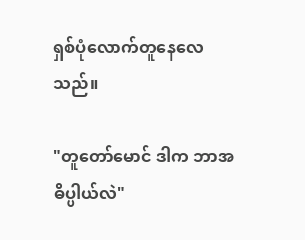ရှစ်ပုံလောက်တူနေလေသည်။

"တူတော်မောင် ဒါက ဘာအဓိပ္ပါယ်လဲ"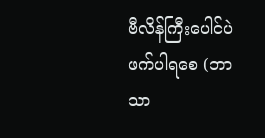ဗီလိန်ကြီးပေါင်ပဲဖက်ပါရစေ (ဘာသာ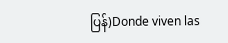ပြန်)Donde viven las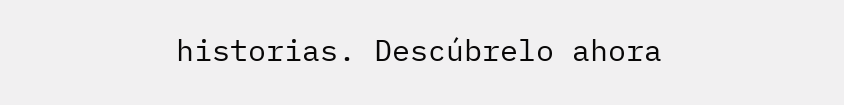historias. Descúbrelo ahora